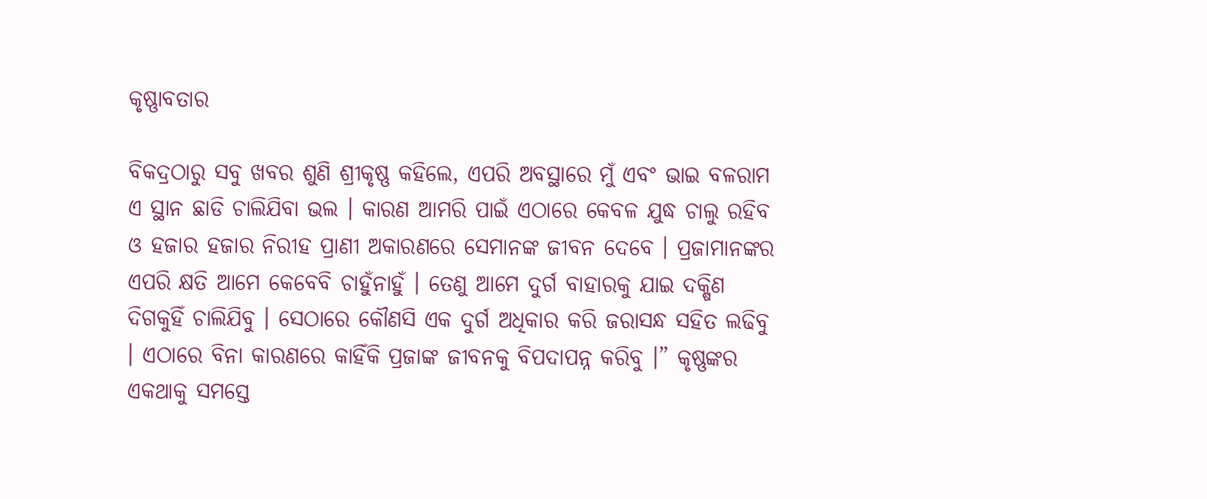କୃଷ୍ଣାବତାର

ବିକଦ୍ରଠାରୁ ସବୁ ଖବର ଶୁଣି ଶ୍ରୀକୃଷ୍ଣ କହିଲେ, ଏପରି ଅବସ୍ଥାରେ ମୁଁ ଏବଂ ଭାଇ ବଳରାମ ଏ ସ୍ଥାନ ଛାଡି ଚାଲିଯିବା ଭଲ । କାରଣ ଆମରି ପାଇଁ ଏଠାରେ କେବଳ ଯୁଦ୍ଧ ଚାଲୁ ରହିବ ଓ ହଜାର ହଜାର ନିରୀହ ପ୍ରାଣୀ ଅକାରଣରେ ସେମାନଙ୍କ ଜୀବନ ଦେବେ । ପ୍ରଜାମାନଙ୍କର ଏପରି କ୍ଷତି ଆମେ କେବେବି ଚାହୁଁନାହୁଁ । ତେଣୁ ଆମେ ଦୁର୍ଗ ବାହାରକୁ ଯାଇ ଦକ୍ଷିଣ ଦିଗକୁହିଁ ଚାଲିଯିବୁ । ସେଠାରେ କୌଣସି ଏକ ଦୁର୍ଗ ଅଧିକାର କରି ଜରାସନ୍ଧ ସହିତ ଲଢିବୁ । ଏଠାରେ ବିନା କାରଣରେ କାହିଁକି ପ୍ରଜାଙ୍କ ଜୀବନକୁ ବିପଦାପନ୍ନ କରିବୁ ।” କୃଷ୍ଣଙ୍କର ଏକଥାକୁ ସମସ୍ତେ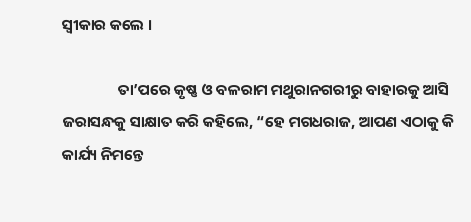ସ୍ୱୀକାର କଲେ ।

                ତା’ପରେ କୃଷ୍ଣ ଓ ବଳରାମ ମଥୁରାନଗରୀରୁ ବାହାରକୁ ଆସି ଜରାସନ୍ଧକୁ ସାକ୍ଷାତ କରି କହିଲେ, “ହେ ମଗଧରାଜ, ଆପଣ ଏଠାକୁ କି କାର୍ଯ୍ୟ ନିମନ୍ତେ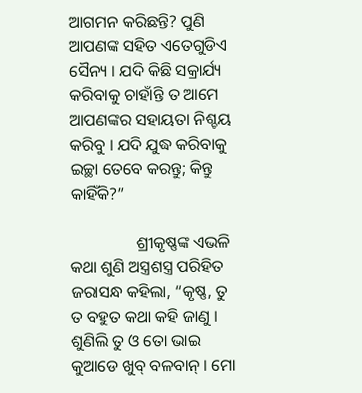ଆଗମନ କରିଛନ୍ତି? ପୁଣି ଆପଣଙ୍କ ସହିତ ଏତେଗୁଡିଏ ସୈନ୍ୟ । ଯଦି କିଛି ସକ୍ରାର୍ଯ୍ୟ କରିବାକୁ ଚାହାଁନ୍ତି ତ ଆମେ ଆପଣଙ୍କର ସହାୟତା ନିଶ୍ଚୟ କରିବୁ । ଯଦି ଯୁଦ୍ଧ କରିବାକୁ ଇଚ୍ଛା ତେବେ କରନ୍ତୁ; କିନ୍ତୁ କାହିଁକି?”

                ଶ୍ରୀକୃଷ୍ଣଙ୍କ ଏଭଳି କଥା ଶୁଣି ଅସ୍ତ୍ରଶସ୍ତ୍ର ପରିହିତ ଜରାସନ୍ଧ କହିଲା, “କୃଷ୍ଣ, ତୁ ତ ବହୁତ କଥା କହି ଜାଣୁ । ଶୁଣିଲି ତୁ ଓ ତୋ ଭାଇ କୁଆଡେ ଖୁବ୍ ବଳବାନ୍ । ମୋ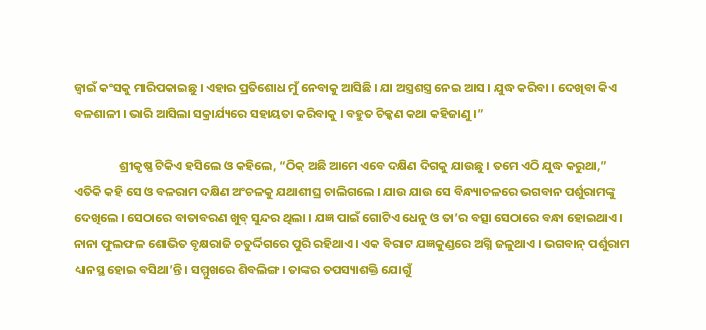ଜ୍ୱାଇଁ କଂସକୁ ମାରିପକାଇଛୁ । ଏହାର ପ୍ରତିଶୋଧ ମୁଁ ନେବାକୁ ଆସିଛି । ଯା ଅସ୍ତ୍ରଶସ୍ତ୍ର ନେଇ ଆସ । ଯୁଦ୍ଧ କରିବା । ଦେଖିବା କିଏ ବଳଶାଳୀ । ଭାରି ଆସିଲା ସକ୍ରାର୍ଯ୍ୟରେ ସହାୟତା କରିବାକୁ । ବହୁତ ଚିକ୍କଣ କଥା କହିଜାଣୁ ।”

                ଶ୍ରୀକୃଷ୍ଣ ଟିକିଏ ହସିଲେ ଓ କହିଲେ, “ଠିକ୍ ଅଛି ଆମେ ଏବେ ଦକ୍ଷିଣ ଦିଗକୁ ଯାଉଛୁ । ତମେ ଏଠି ଯୁଦ୍ଧ କରୁଥା,” ଏତିକି କହି ସେ ଓ ବଳରାମ ଦକ୍ଷିଣ ଅଂଚଳକୁ ଯଥାଶୀଘ୍ର ଚାଲିଗଲେ । ଯାଉ ଯାଉ ସେ ବିନ୍ଧ୍ୟାଚଳରେ ଭଗବାନ ପର୍ଶୁରାମଙ୍କୁ ଦେଖିଲେ । ସେଠାରେ ବାତାବରଣ ଖୁବ୍ ସୁନ୍ଦର ଥିଲା । ଯଜ୍ଞ ପାଇଁ ଗୋଟିଏ ଧେନୁ ଓ ତା’ର ବତ୍ସା ସେଠାରେ ବନ୍ଧା ହୋଇଥାଏ । ନାନା ଫୁଲଫଳ ଶୋଭିତ ବୃକ୍ଷରାଜି ଚତୁର୍ଦ୍ଦିଗରେ ପୁରି ରହିଥାଏ । ଏକ ବିରାଟ ଯଜ୍ଞକୁଣ୍ଡରେ ଅଗ୍ନି ଜଳୁଥାଏ । ଭଗବାନ୍ ପର୍ଶୁରାମ ଧ୍ୟାନସ୍ଥ ହୋଇ ବସିଥା’ନ୍ତି । ସମ୍ମୁଖରେ ଶିବଲିଙ୍ଗ । ତାଙ୍କର ତପସ୍ୟାଶକ୍ତି ଯୋଗୁଁ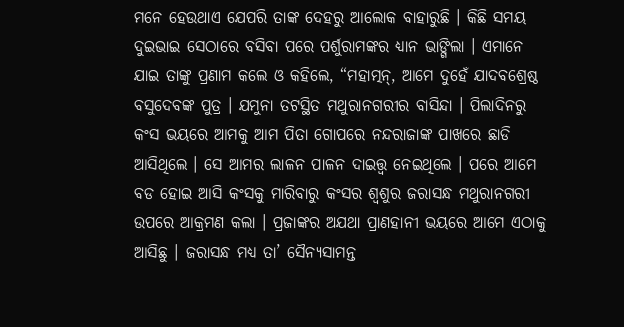ମନେ ହେଉଥାଏ ଯେପରି ତାଙ୍କ ଦେହରୁ ଆଲୋକ ବାହାରୁଛି । କିଛି ସମୟ ଦୁଇଭାଇ ସେଠାରେ ବସିବା ପରେ ପର୍ଶୁରାମଙ୍କର ଧ୍ୟାନ ଭାଙ୍ଗିଲା । ଏମାନେ ଯାଇ ତାଙ୍କୁ ପ୍ରଣାମ କଲେ ଓ କହିଲେ, “ମହାତ୍ମନ୍, ଆମେ ଦୁହେଁ ଯାଦବଶ୍ରେଷ୍ଠ ବସୁଦେବଙ୍କ ପୁତ୍ର । ଯମୁନା ତଟସ୍ଥିତ ମଥୁରାନଗରୀର ବାସିନ୍ଦା । ପିଲାଦିନରୁ କଂସ ଭୟରେ ଆମକୁ ଆମ ପିତା ଗୋପରେ ନନ୍ଦରାଜାଙ୍କ ପାଖରେ ଛାଡି ଆସିଥିଲେ । ସେ ଆମର ଲାଳନ ପାଳନ ଦାଇତ୍ତ୍ଵ ନେଇଥିଲେ । ପରେ ଆମେ ବଡ ହୋଇ ଆସି କଂସକୁ ମାରିବାରୁ କଂସର ଶ୍ୱଶୁର ଜରାସନ୍ଧ ମଥୁରାନଗରୀ ଉପରେ ଆକ୍ରମଣ କଲା । ପ୍ରଜାଙ୍କର ଅଯଥା ପ୍ରାଣହାନୀ ଭୟରେ ଆମେ ଏଠାକୁ ଆସିଛୁ । ଜରାସନ୍ଧ ମଧ୍ୟ ତା’ ସୈନ୍ୟସାମନ୍ତ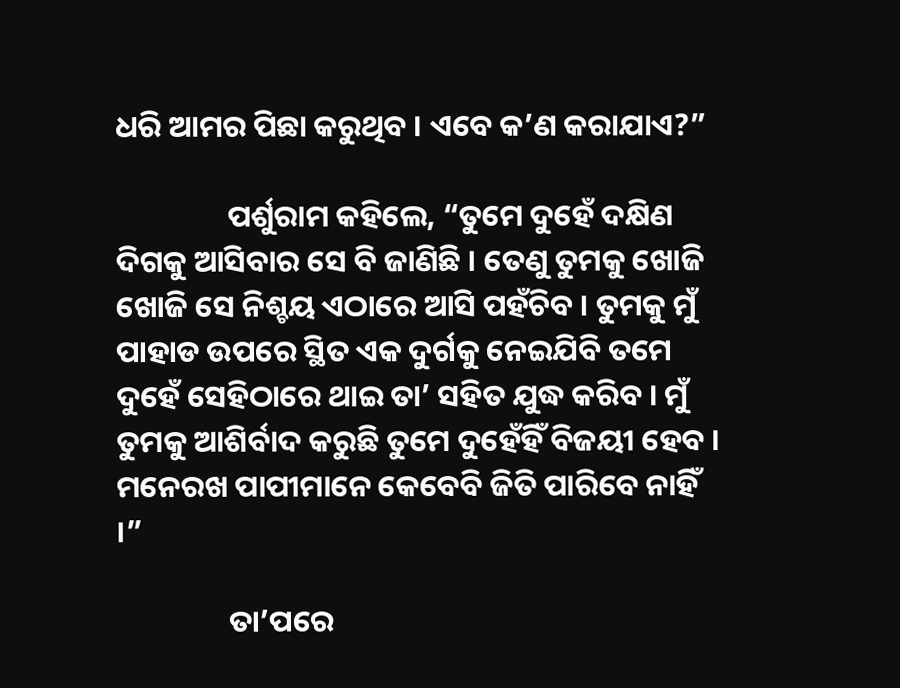ଧରି ଆମର ପିଛା କରୁଥିବ । ଏବେ କ’ଣ କରାଯାଏ?”

                ପର୍ଶୁରାମ କହିଲେ, “ତୁମେ ଦୁହେଁ ଦକ୍ଷିଣ ଦିଗକୁ ଆସିବାର ସେ ବି ଜାଣିଛି । ତେଣୁ ତୁମକୁ ଖୋଜି ଖୋଜି ସେ ନିଶ୍ଚୟ ଏଠାରେ ଆସି ପହଁଚିବ । ତୁମକୁ ମୁଁ ପାହାଡ ଉପରେ ସ୍ଥିତ ଏକ ଦୁର୍ଗକୁ ନେଇଯିବି ତମେ ଦୁହେଁ ସେହିଠାରେ ଥାଇ ତା’ ସହିତ ଯୁଦ୍ଧ କରିବ । ମୁଁ ତୁମକୁ ଆଶିର୍ବାଦ କରୁଛି ତୁମେ ଦୁହେଁହିଁ ବିଜୟୀ ହେବ । ମନେରଖ ପାପୀମାନେ କେବେବି ଜିତି ପାରିବେ ନାହିଁ ।”

                ତା’ପରେ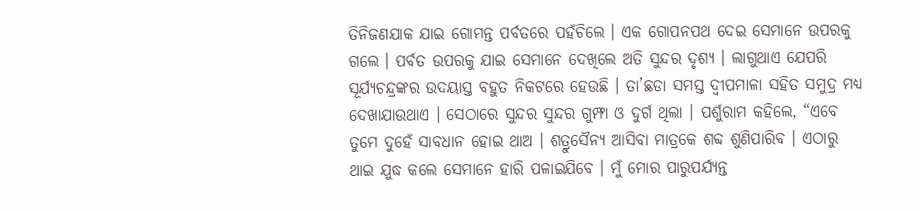ତିନିଜଣଯାକ ଯାଇ ଗୋମନ୍ତ ପର୍ବତରେ ପହଁଚିଲେ । ଏକ ଗୋପନପଥ ଦେଇ ସେମାନେ ଉପରକୁ ଗଲେ । ପର୍ବତ ଉପରକୁ ଯାଇ ସେମାନେ ଦେଖିଲେ ଅତି ସୁନ୍ଦର ଦୃଶ୍ୟ । ଲାଗୁଥାଏ ଯେପରି ସୂର୍ଯ୍ୟଚନ୍ଦ୍ରଙ୍କର ଉଦୟାସ୍ତ ବହୁତ ନିକଟରେ ହେଉଛି । ତା’ଛଡା ସମସ୍ତ ଦ୍ୱୀପମାଳା ସହିତ ସମୁଦ୍ର ମଧ୍ୟ ଦେଖାଯାଉଥାଏ । ସେଠାରେ ସୁନ୍ଦର ସୁନ୍ଦର ଗୁମ୍ଫା ଓ ଦୁର୍ଗ ଥିଲା । ପର୍ଶୁରାମ କହିଲେ, “ଏବେ ତୁମେ ଦୁହେଁ ସାବଧାନ ହୋଇ ଥାଅ । ଶତ୍ରୁସୈନ୍ୟ ଆସିବା ମାତ୍ରକେ ଶବ୍ଦ ଶୁଣିପାରିବ । ଏଠାରୁ ଥାଇ ଯୁଦ୍ଧ କଲେ ସେମାନେ ହାରି ପଳାଇଯିବେ । ମୁଁ ମୋର ପାରୁପର୍ଯ୍ୟନ୍ତ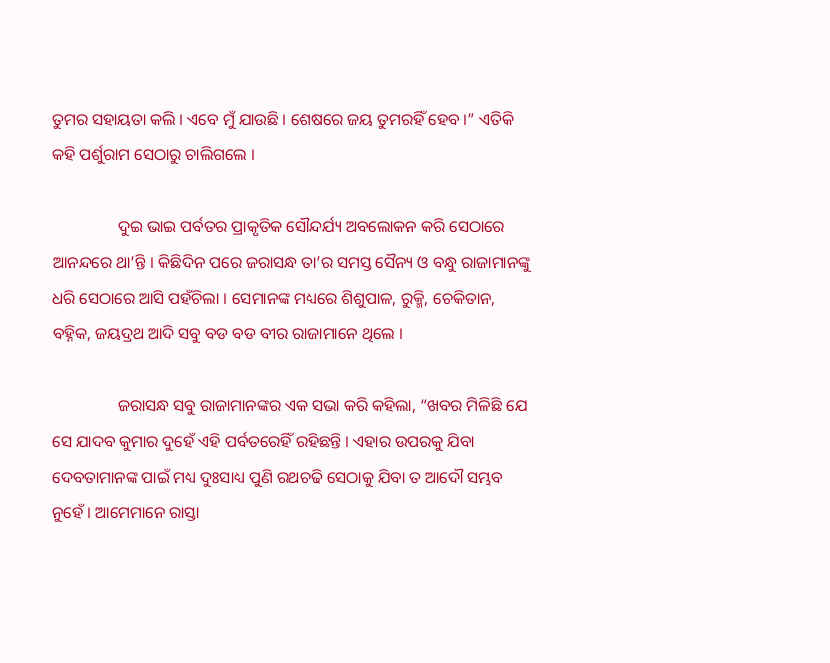ତୁମର ସହାୟତା କଲି । ଏବେ ମୁଁ ଯାଉଛି । ଶେଷରେ ଜୟ ତୁମରହିଁ ହେବ ।” ଏତିକି କହି ପର୍ଶୁରାମ ସେଠାରୁ ଚାଲିଗଲେ ।

                ଦୁଇ ଭାଇ ପର୍ବତର ପ୍ରାକୃତିକ ସୌନ୍ଦର୍ଯ୍ୟ ଅବଲୋକନ କରି ସେଠାରେ ଆନନ୍ଦରେ ଥା’ନ୍ତି । କିଛିଦିନ ପରେ ଜରାସନ୍ଧ ତା’ର ସମସ୍ତ ସୈନ୍ୟ ଓ ବନ୍ଧୁ ରାଜାମାନଙ୍କୁ ଧରି ସେଠାରେ ଆସି ପହଁଚିଲା । ସେମାନଙ୍କ ମଧ୍ୟରେ ଶିଶୁପାଳ, ରୁକ୍ମି, ଚେକିତାନ, ବହ୍ନିକ, ଜୟଦ୍ରଥ ଆଦି ସବୁ ବଡ ବଡ ବୀର ରାଜାମାନେ ଥିଲେ ।

                ଜରାସନ୍ଧ ସବୁ ରାଜାମାନଙ୍କର ଏକ ସଭା କରି କହିଲା, “ଖବର ମିଳିଛି ଯେ ସେ ଯାଦବ କୁମାର ଦୁହେଁ ଏହି ପର୍ବତରେହିଁ ରହିଛନ୍ତି । ଏହାର ଉପରକୁ ଯିବା ଦେବତାମାନଙ୍କ ପାଇଁ ମଧ୍ୟ ଦୁଃସାଧ୍ୟ ପୁଣି ରଥଚଢି ସେଠାକୁ ଯିବା ତ ଆଦୌ ସମ୍ଭବ ନୁହେଁ । ଆମେମାନେ ରାସ୍ତା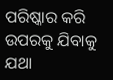ପରିଷ୍କାର କରି ଉପରକୁ ଯିବାକୁ ଯଥା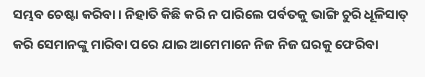ସମ୍ଭବ ଚେଷ୍ଟା କରିବା । ନିହାତି କିଛି କରି ନ ପାରିଲେ ପର୍ବତକୁ ଭାଙ୍ଗି ଚୁରି ଧୂଳିସାତ୍ କରି ସେମାନଙ୍କୁ ମାରିବା ପରେ ଯାଇ ଆମେମାନେ ନିଜ ନିଜ ଘରକୁ ଫେରିବା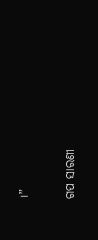।”


ଗପ ସାରଣୀ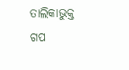ତାଲିକାଭୁକ୍ତ ଗପ